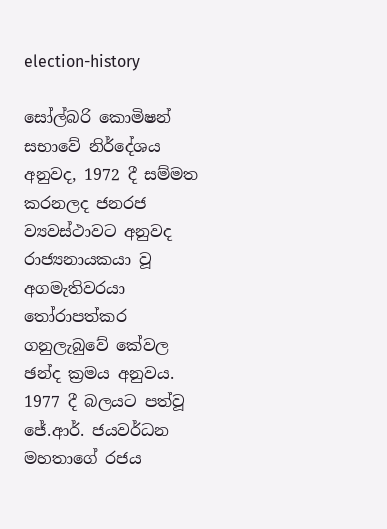election-history

සෝල්බරි කොමිෂන් සභාවේ නිර්දේශය අනුවද, 1972 දී සම්මත කරනලද ජනරජ ව්‍යවස්ථාවට අනුවද රාජ්‍යනායකයා වූ අගමැතිවරයා තෝරාපත්කර ගනුලැබුවේ කේවල ඡන්ද ක්‍රමය අනුවය. 1977 දී බලයට පත්වූ ජේ.ආර්. ජයවර්ධන මහතාගේ රජය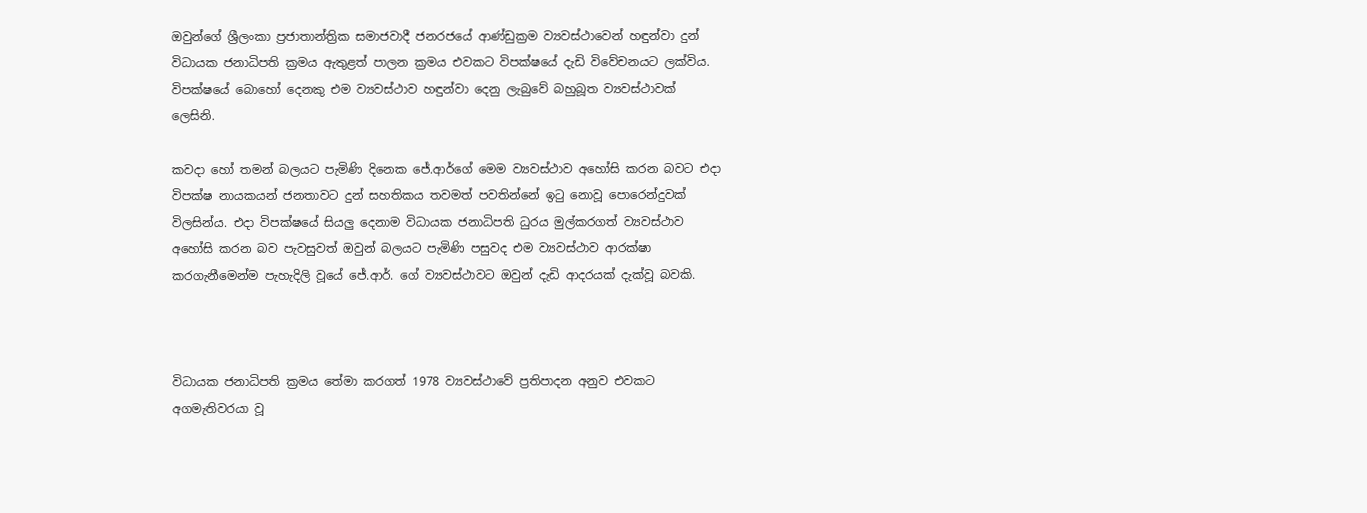ඔවුන්ගේ ශ්‍රීලංකා ප්‍රජාතාන්ත්‍රික සමාජවාදී ජනරජයේ ආණ්ඩුක්‍රම ව්‍යවස්ථාවෙන් හඳුන්වා දුන් විධායක ජනාධිපති ක්‍රමය ඇතුළත් පාලන ක්‍රමය එවකට විපක්ෂයේ දැඩි විවේචනයට ලක්විය. විපක්ෂයේ බොහෝ දෙනකු එම ව්‍යවස්ථාව හඳුන්වා දෙනු ලැබුවේ බහුබූත ව්‍යවස්ථාවක් ලෙසිනි.

කවදා හෝ තමන් බලයට පැමිණි දිනෙක ජේ.ආර්ගේ මෙම ව්‍යවස්ථාව අහෝසි කරන බවට එදා විපක්ෂ නායකයන් ජනතාවට දුන් සහතිකය තවමත් පවතින්නේ ඉටු නොවූ පොරෙන්දුවක් විලසින්ය. එදා විපක්ෂයේ සියලු දෙනාම විධායක ජනාධිපති ධුරය මුල්කරගත් ව්‍යවස්ථාව අහෝසි කරන බව පැවසුවත් ඔවුන් බලයට පැමිණි පසුවද එම ව්‍යවස්ථාව ආරක්ෂා කරගැනීමෙන්ම පැහැදිලි වූයේ ජේ.ආර්. ගේ ව්‍යවස්ථාවට ඔවුන් දැඩි ආදරයක් දැක්වූ බවකි.



විධායක ජනාධිපති ක්‍රමය තේමා කරගත් 1978 ව්‍යවස්ථාවේ ප්‍රතිපාදන අනුව එවකට අගමැතිවරයා වූ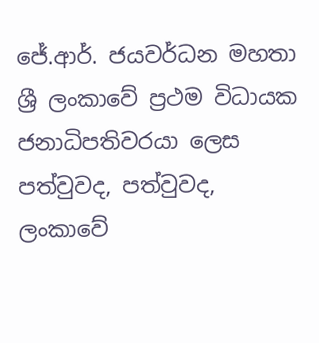ජේ.ආර්. ජයවර්ධන මහතා ශ්‍රී ලංකාවේ ප්‍රථම විධායක ජනාධිපතිවරයා ලෙස පත්වුවද, පත්වුවද, ලංකාවේ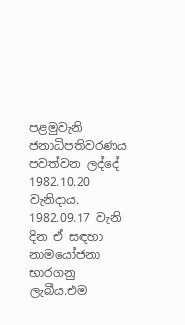පළමුවැනි ජනාධිපතිවරණය පවත්වන ලද්දේ 1982.10.20 වැනිදාය. 1982.09.17 වැනි දින ඒ සඳහා නාමයෝජනා භාරගනු ලැබීය.එම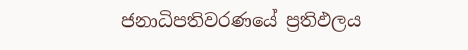ජනාධිපතිවරණයේ ප්‍රතිඵලය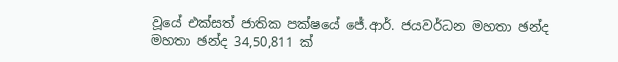වූයේ එක්සත් ජාතික පක්ෂයේ ජේ.ආර්. ජයවර්ධන මහතා ඡන්ද මහතා ඡන්ද 34,50,811 ක්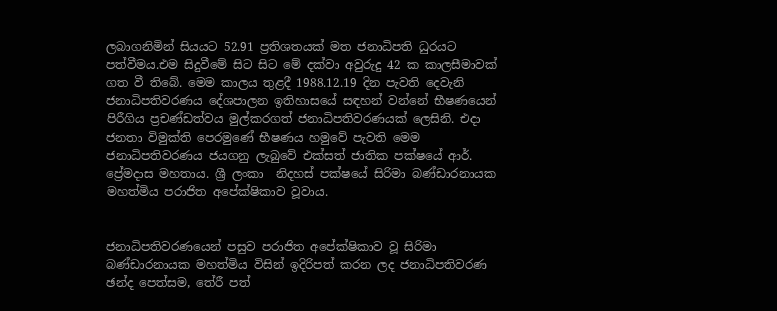ලබාගනිමින් සියයට 52.91 ප්‍රතිශතයක් මත ජනාධිපති ධුරයට පත්වීමය.එම සිදුවීමේ සිට සිට මේ දක්වා අවුරුදු 42 ක කාලසීමාවක් ගත වී තිබේ. මෙම කාලය තුළදී 1988.12.19 දින පැවති දෙවැනි ජනාධිපතිවරණය දේශපාලන ඉතිහාසයේ සඳහන් වන්නේ භීෂණයෙන් පිරීගිය ප්‍රචණ්ඩත්වය මුල්කරගත් ජනාධිපතිවරණයක් ලෙසිනි. එදා ජනතා විමුක්ති පෙරමුණේ භීෂණය හමුවේ පැවති මෙම ජනාධිපතිවරණය ජයගනු ලැබුවේ එක්සත් ජාතික පක්ෂයේ ආර්. ප්‍රේමදාස මහතාය. ශ්‍රී ලංකා  නිදහස් පක්ෂයේ සිරිමා බණ්ඩාරනායක මහත්මිය පරාජිත අපේක්ෂිකාව වූවාය.


ජනාධිපතිවරණයෙන් පසුව පරාජිත අපේක්ෂිකාව වූ සිරිමා බණ්ඩාරනායක මහත්මිය විසින් ඉදිරිපත් කරන ලද ජනාධිපතිවරණ ඡන්ද පෙත්සම, තේරී පත්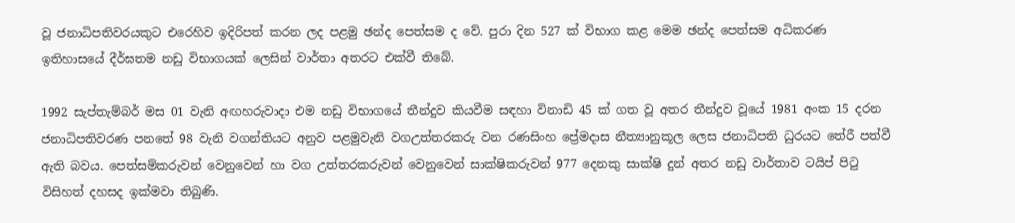වූ ජනාධිපතිවරයකුට එරෙහිව ඉදිරිපත් කරන ලද පළමු ඡන්ද පෙත්සම ද වේ. පුරා දින 527 ක් විභාග කළ මෙම ඡන්ද පෙත්සම අධිකරණ ඉතිහාසයේ දීර්ඝතම නඩු විභාගයක් ලෙසින් වාර්තා අතරට එක්වී තිබේ.

1992 සැප්තැම්බර් මස 01 වැනි අඟහරුවාදා එම නඩු විභාගයේ තීන්දුව කියවීම සඳහා විනාඩි 45 ක් ගත වූ අතර තීන්දුව වූයේ 1981 අංක 15 දරන ජනාධිපතිවරණ පනතේ 98 වැනි වගන්තියට අනුව පළමුවැනි වගඋත්තරකරු වන රණසිංහ ප්‍රේමදාස නීත්‍යානුකූල ලෙස ජනාධිපති ධුරයට තේරී පත්වී ඇති බවය. පෙත්සම්කරුවන් වෙනුවෙන් හා වග උත්තරකරුවන් වෙනුවෙන් සාක්ෂිකරුවන් 977 දෙනකු සාක්ෂි දුන් අතර නඩු වාර්තාව ටයිප් පිටු විසිහත් දහසද ඉක්මවා තිබුණි.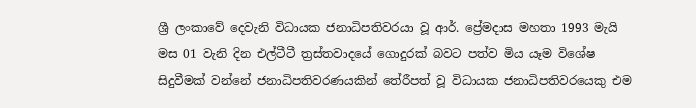ශ්‍රී ලංකාවේ දෙවැනි විධායක ජනාධිපතිවරයා වූ ආර්. ප්‍රේමදාස මහතා 1993 මැයි මස 01 වැනි දින එල්ටීටී ත්‍රස්තවාදයේ ගොදුරක් බවට පත්ව මිය යෑම විශේෂ සිදුවීමක් වන්නේ ජනාධිපතිවරණයකින් තේරීපත් වූ විධායක ජනාධිපතිවරයෙකු එම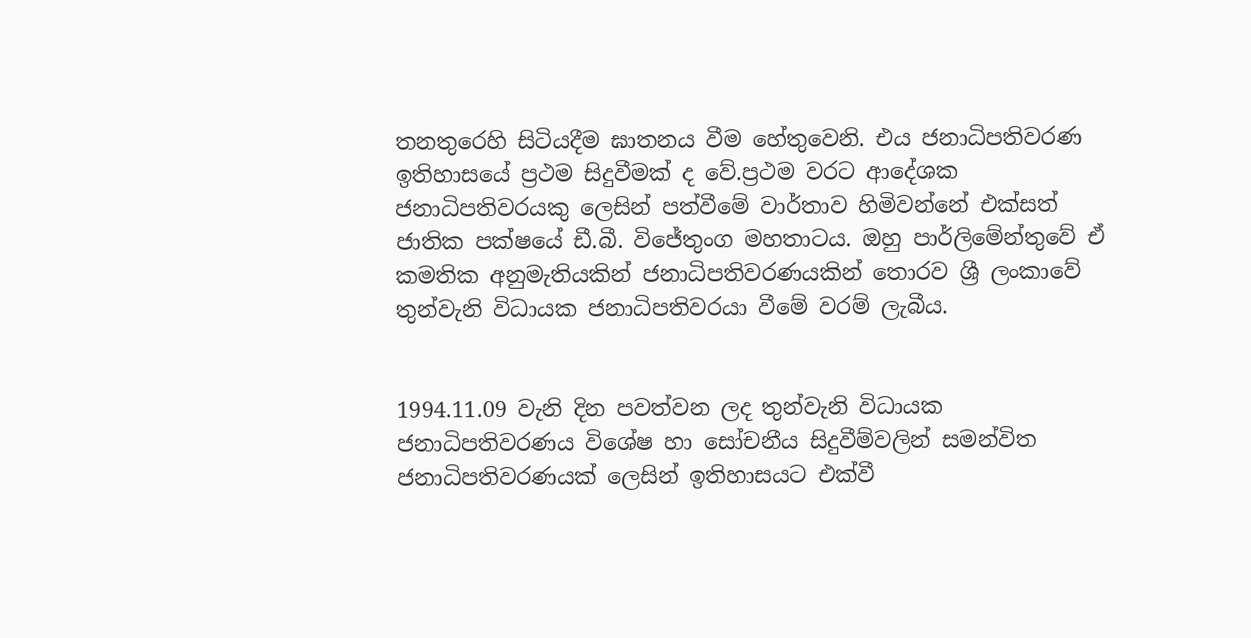තනතුරෙහි සිටියදීම ඝාතනය වීම හේතුවෙනි. එය ජනාධිපතිවරණ ඉතිහාසයේ ප්‍රථම සිදුවීමක් ද වේ.ප්‍රථම වරට ආදේශක ජනාධිපතිවරයකු ලෙසින් පත්වීමේ වාර්තාව හිමිවන්නේ එක්සත් ජාතික පක්ෂයේ ඩී.බී. විජේතුංග මහතාටය. ඔහු පාර්ලිමේන්තුවේ ඒ කමතික අනුමැතියකින් ජනාධිපතිවරණයකින් තොරව ශ්‍රී ලංකාවේ තුන්වැනි විධායක ජනාධිපතිවරයා වීමේ වරම් ලැබීය.


1994.11.09 වැනි දින පවත්වන ලද තුන්වැනි විධායක ජනාධිපතිවරණය විශේෂ හා සෝචනීය සිදුවීම්වලින් සමන්විත ජනාධිපතිවරණයක් ලෙසින් ඉතිහාසයට එක්වී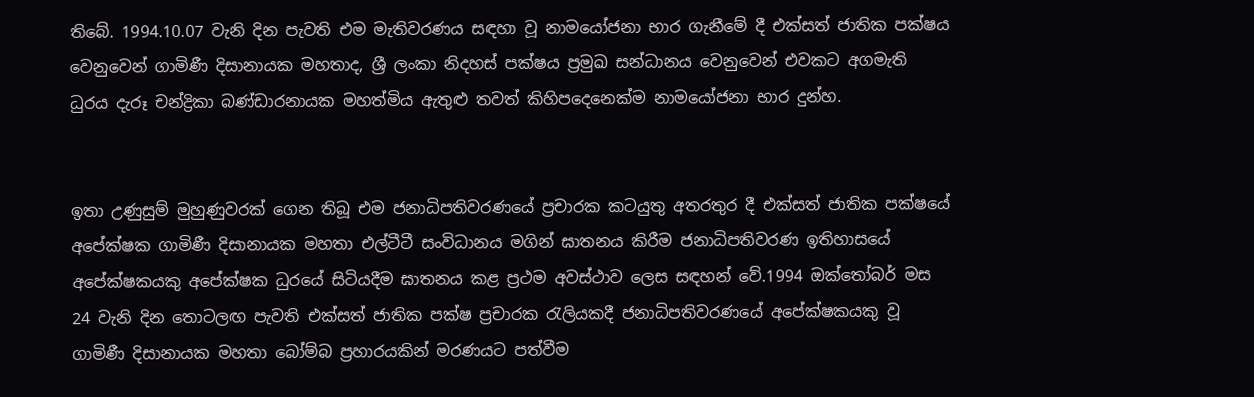තිබේ. 1994.10.07 වැනි දින පැවති එම මැතිවරණය සඳහා වූ නාමයෝජනා භාර ගැනීමේ දී එක්සත් ජාතික පක්ෂය වෙනුවෙන් ගාමිණී දිසානායක මහතාද, ශ්‍රී ලංකා නිදහස් පක්ෂය ප්‍රමුඛ සන්ධානය වෙනුවෙන් එවකට අගමැති ධුරය දැරූ චන්ද්‍රිකා බණ්ඩාරනායක මහත්මිය ඇතුළු තවත් කිහිපදෙනෙක්ම නාමයෝජනා භාර දුන්හ.


ඉතා උණුසුම් මුහුණුවරක් ගෙන තිබූ එම ජනාධිපතිවරණයේ ප්‍රචාරක කටයුතු අතරතුර දී එක්සත් ජාතික පක්ෂයේ අපේක්ෂක ගාමිණී දිසානායක මහතා එල්ටීටී සංවිධානය මගින් ඝාතනය කිරීම ජනාධිපතිවරණ ඉතිහාසයේ අපේක්ෂකයකු අපේක්ෂක ධුරයේ සිටියදීම ඝාතනය කළ ප්‍රථම අවස්ථාව ලෙස සඳහන් වේ.1994 ඔක්තෝබර් මස 24 වැනි දින තොටලඟ පැවති එක්සත් ජාතික පක්ෂ ප්‍රචාරක රැලියකදී ජනාධිපතිවරණයේ අපේක්ෂකයකු වූ ගාමිණී දිසානායක මහතා බෝම්බ ප්‍රහාරයකින් මරණයට පත්වීම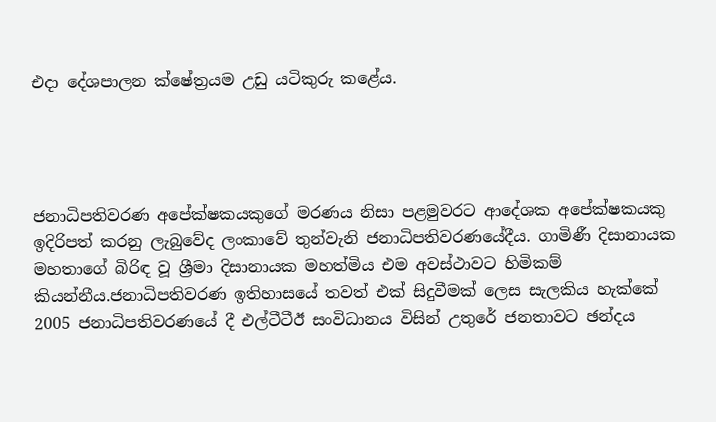එදා දේශපාලන ක්ෂේත්‍රයම උඩු යටිකුරු කළේය.




ජනාධිපතිවරණ අපේක්ෂකයකුගේ මරණය නිසා පළමුවරට ආදේශක අපේක්ෂකයකු ඉදිරිපත් කරනු ලැබුවේද ලංකාවේ තුන්වැනි ජනාධිපතිවරණයේදීය. ගාමිණී දිසානායක මහතාගේ බිරිඳ වූ ශ්‍රීමා දිසානායක මහත්මිය එම අවස්ථාවට හිමිකම් කියන්නීය.ජනාධිපතිවරණ ඉතිහාසයේ තවත් එක් සිදුවීමක් ලෙස සැලකිය හැක්කේ 2005 ජනාධිපතිවරණයේ දී එල්ටීටීඊ සංවිධානය විසින් උතුරේ ජනතාවට ඡන්දය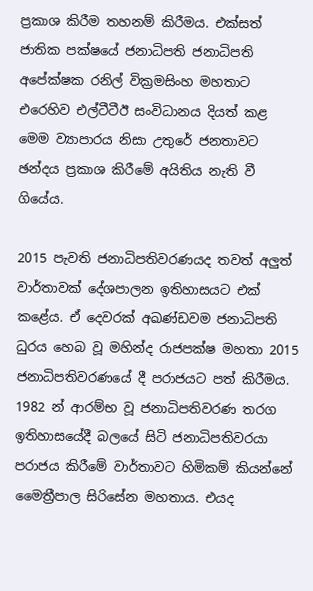ප්‍රකාශ කිරීම තහනම් කිරීමය. එක්සත් ජාතික පක්ෂයේ ජනාධිපති ජනාධිපති අපේක්ෂක රනිල් වික්‍රමසිංහ මහතාට එරෙහිව එල්ටීටීඊ සංවිධානය දියත් කළ මෙම ව්‍යාපාරය නිසා උතුරේ ජනතාවට ඡන්දය ප්‍රකාශ කිරීමේ අයිතිය නැති වී ගියේය.

2015 පැවති ජනාධිපතිවරණයද තවත් අලුත් වාර්තාවක් දේශපාලන ඉතිහාසයට එක් කළේය. ඒ දෙවරක් අඛණ්ඩවම ජනාධිපති ධුරය හෙබ වූ මහින්ද රාජපක්ෂ මහතා 2015 ජනාධිපතිවරණයේ දී පරාජයට පත් කිරීමය. 1982 න් ආරම්භ වූ ජනාධිපතිවරණ තරග ඉතිහාසයේදී බලයේ සිටි ජනාධිපතිවරයා පරාජය කිරීමේ වාර්තාවට හිමිකම් කියන්නේ මෛත්‍රීපාල සිරිසේන මහතාය. එයද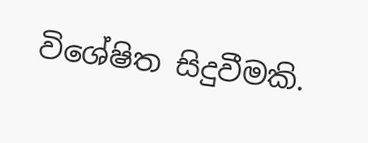විශේෂිත සිදුවීමකි.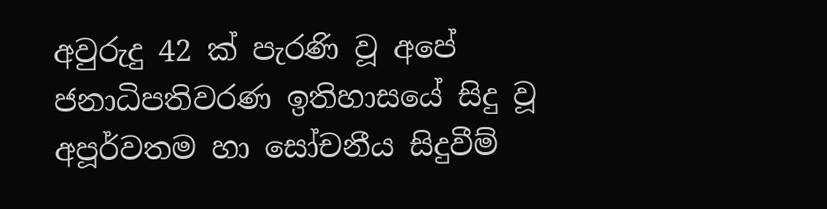අවුරුදු 42 ක් පැරණි වූ අපේ ජනාධිපතිවරණ ඉතිහාසයේ සිදු වූ අපූර්වතම හා සෝචනීය සිදුවීම්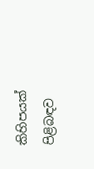කිහිපයක් පිළිබඳව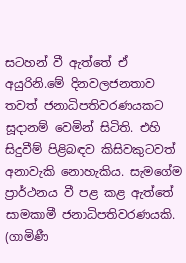සටහන් වී ඇත්තේ ඒ අයුරිනි.මේ දිනවලජනතාව තවත් ජනාධිපතිවරණයකට සූදානම් වෙමින් සිටිති. එහි සිදුවීම් පිළිබඳව කිසිවකුටවත් අනාවැකි නොහැකිය. සැමගේම ප්‍රාර්ථනය වී පළ කළ ඇත්තේ සාමකාමී ජනාධිපතිවරණයකි.
(ගාමිණී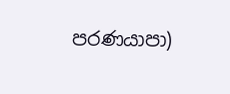පරණයාපා)